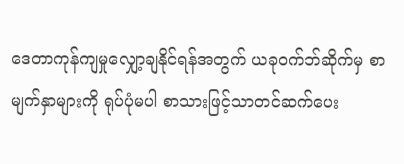ဒေတာကုန်ကျမှုလျှော့ချနိုင်ရန်အတွက် ယခုဝက်ဘ်ဆိုက်မှ စာမျက်နှာများကို ရုပ်ပုံမပါ စာသားဖြင့်သာတင်ဆက်ပေး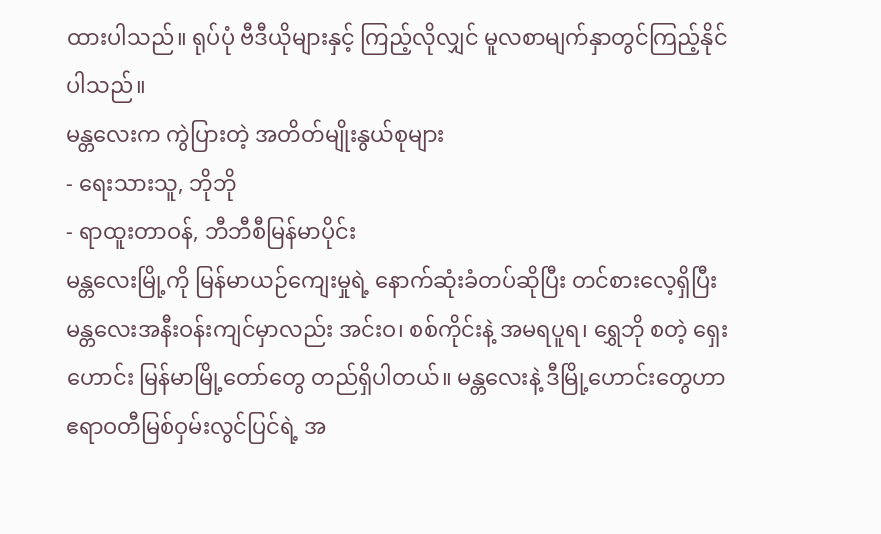ထားပါသည်။ ရုပ်ပုံ ဗီဒီယိုများနှင့် ကြည့်လိုလျှင် မူလစာမျက်နှာတွင်ကြည့်နိုင်ပါသည်။
မန္တလေးက ကွဲပြားတဲ့ အတိတ်မျိုးနွယ်စုများ
- ရေးသားသူ, ဘိုဘို
- ရာထူးတာဝန်, ဘီဘီစီမြန်မာပိုင်း
မန္တလေးမြို့ကို မြန်မာယဉ်ကျေးမှုရဲ့ နောက်ဆုံးခံတပ်ဆိုပြီး တင်စားလေ့ရှိပြီး မန္တလေးအနီးဝန်းကျင်မှာလည်း အင်းဝ၊ စစ်ကိုင်းနဲ့ အမရပူရ၊ ရွှေဘို စတဲ့ ရှေးဟောင်း မြန်မာမြို့တော်တွေ တည်ရှိပါတယ်။ မန္တလေးနဲ့ ဒီမြို့ဟောင်းတွေဟာ ဧရာဝတီမြစ်ဝှမ်းလွင်ပြင်ရဲ့ အ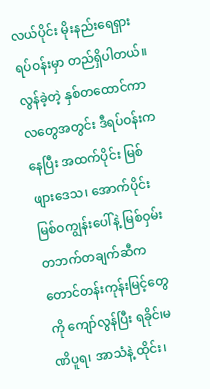လယ်ပိုင်း မိုးနည်းရေရှားရပ်ဝန်းမှာ တည်ရှိပါတယ်။
လွန်ခဲ့တဲ့ နှစ်တထောင်ကာလတွေအတွင်း ဒီရပ်ဝန်းကနေပြီး အထက်ပိုင်း မြစ်ဖျားဒေသ၊ အောက်ပိုင်း မြစ်ဝကျွန်းပေါ်နဲ့ မြစ်ဝှမ်းတဘက်တချက်ဆီက တောင်တန်းကုန်းမြင့်တွေကို ကျော်လွန်ပြီး ရခိုင်၊မဏိပူရ၊ အာသံနဲ့ ထိုင်း၊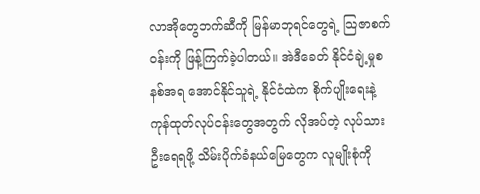လာအိုတွေဘက်ဆီကို မြန်မာဘုရင်တွေရဲ့ သြဇာစက်ဝန်းကို ဖြန့်ကြက်ခဲ့ပါတယ်။ အဲဒီခေတ် နိုင်ငံချဲ့မှုစနစ်အရ အောင်နိုင်သူရဲ့ နိုင်ငံထဲက စိုက်ပျိုးရေးနဲ့ ကုန်ထုတ်လုပ်ငန်းတွေအတွက် လိုအပ်တဲ့ လုပ်သားဦးရေရဖို့ သိမ်းပိုက်ခံနယ်မြေတွေက လူမျိုးစုံကို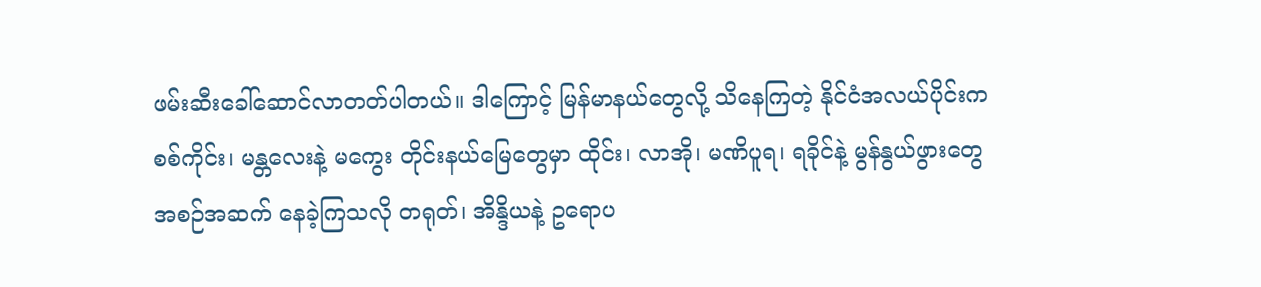ဖမ်းဆီးခေါ်ဆောင်လာတတ်ပါတယ်။ ဒါကြောင့် မြန်မာနယ်တွေလို့ သိနေကြတဲ့ နိုင်ငံအလယ်ပိုင်းက စစ်ကိုင်း၊ မန္တလေးနဲ့ မကွေး တိုင်းနယ်မြေတွေမှာ ထိုင်း၊ လာအို၊ မဏိပူရ၊ ရခိုင်နဲ့ မွန်နွယ်ဖွားတွေ အစဉ်အဆက် နေခဲ့ကြသလို တရုတ်၊ အိန္ဒိယနဲ့ ဥရောပ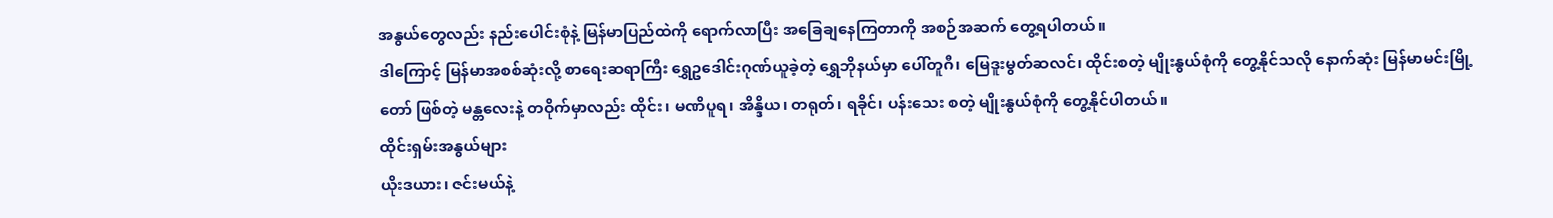အနွယ်တွေလည်း နည်းပေါင်းစုံနဲ့ မြန်မာပြည်ထဲကို ရောက်လာပြီး အခြေချနေကြတာကို အစဉ်အဆက် တွေ့ရပါတယ်။
ဒါကြောင့် မြန်မာအစစ်ဆုံးလို့ စာရေးဆရာကြီး ရွှေဥဒေါင်းဂုဏ်ယူခဲ့တဲ့ ရွှေဘိုနယ်မှာ ပေါ်တူဂီ၊ မြေဒူးမွတ်ဆလင်၊ ထိုင်းစတဲ့ မျိုးနွယ်စုံကို တွေ့နိုင်သလို နောက်ဆုံး မြန်မာမင်းမြို့တော် ဖြစ်တဲ့ မန္တလေးနဲ့ တဝိုက်မှာလည်း ထိုင်း၊ မဏိပူရ၊ အိန္ဒိယ၊ တရုတ်၊ ရခိုင်၊ ပန်းသေး စတဲ့ မျိုးနွယ်စုံကို တွေ့နိုင်ပါတယ်။
ထိုင်းရှမ်းအနွယ်များ
ယိုးဒယား၊ ဇင်းမယ်နဲ့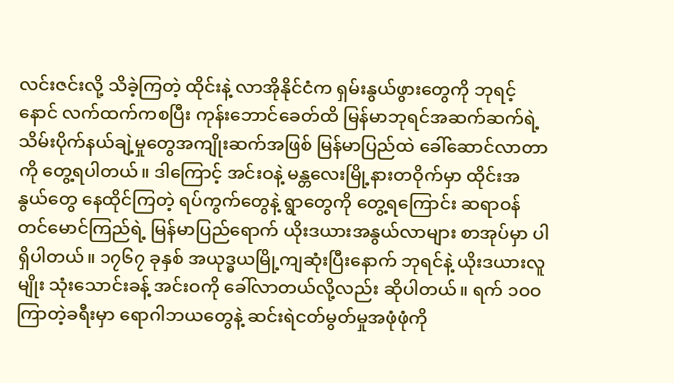လင်းဇင်းလို့ သိခဲ့ကြတဲ့ ထိုင်းနဲ့ လာအိုနိုင်ငံက ရှမ်းနွယ်ဖွားတွေကို ဘုရင့်နောင် လက်ထက်ကစပြီး ကုန်းဘောင်ခေတ်ထိ မြန်မာဘုရင်အဆက်ဆက်ရဲ့ သိမ်းပိုက်နယ်ချဲ့မှုတွေအကျိုးဆက်အဖြစ် မြန်မာပြည်ထဲ ခေါ်ဆောင်လာတာကို တွေ့ရပါတယ်။ ဒါကြောင့် အင်းဝနဲ့ မန္တလေးမြို့နားတဝိုက်မှာ ထိုင်းအနွယ်တွေ နေထိုင်ကြတဲ့ ရပ်ကွက်တွေနဲ့ ရွာတွေကို တွေ့ရကြောင်း ဆရာဝန်တင်မောင်ကြည်ရဲ့ မြန်မာပြည်ရောက် ယိုးဒယားအနွယ်လာများ စာအုပ်မှာ ပါရှိပါတယ်။ ၁၇၆၇ ခုနှစ် အယုဒ္ဓယမြို့ကျဆုံးပြီးနောက် ဘုရင်နဲ့ ယိုးဒယားလူမျိုး သုံးသောင်းခန့် အင်းဝကို ခေါ်လာတယ်လို့လည်း ဆိုပါတယ်။ ရက် ၁ဝဝ ကြာတဲ့ခရီးမှာ ရောဂါဘယတွေနဲ့ ဆင်းရဲငတ်မွတ်မှုအဖုံဖုံကို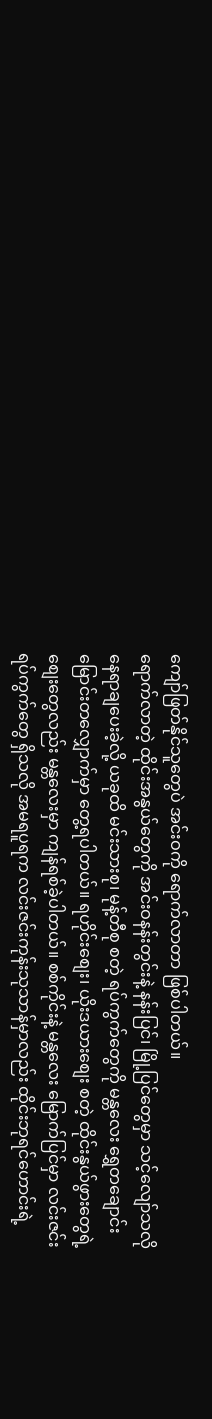ကျော်ဖြတ်နိုင်သူတွေပဲ အင်းဝကို ရောက်လာတာ ဖြစ်ပါတယ်။
ရောက်လာတဲ့ ထိုင်းအနွယ်တွေကို အင်းဝနန်းတွင်းနဲ့ နန်းပြင်၊ မြို့ပြင်တွေမှာ သင့်လျော်သလို နေရာချပေးခဲ့လို့ ယခုထိ မင်းသားစု၊ မုန့်တီစု စတဲ့ ရပ်ကွက်တွေကို မန္တလေး ရွှေတချောင်းမြောင်းတလျှောက်မှာ တွေ့ရပါတယ်။ ရဟိုင်းစျေး၊ ယိုးဒယားစျေး စတဲ့ ထိုင်းနွယ်ဖွားတွေရဲ့ စျေးတွေလည်း မန္တလေးမှာ ကျန်ရစ်ခဲ့ပါတယ်။ စစ်ကိုင်းနဲ့ မန္တလေး မြောက်ပြင်မှာ လင်းဇင်းရပ်ကွက်တွေ ရှိသလို အမရပူရက လင်းဇင်းကုန်းသုသာန်မှာလည်း ထိုင်းဘုရင်ဟောင်းရဲ့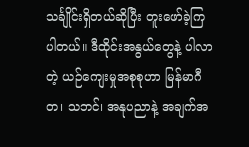သင်္ချိုင်းရှိတယ်ဆိုပြီး တူးဖော်ခဲ့ကြပါတယ်။ ဒီထိုင်းအနွယ်တွေနဲ့ ပါလာတဲ့ ယဉ်ကျေးမှုအစုစုဟာ မြန်မာဂီတ၊ သဘင်၊ အနုပညာနဲ့ အချက်အ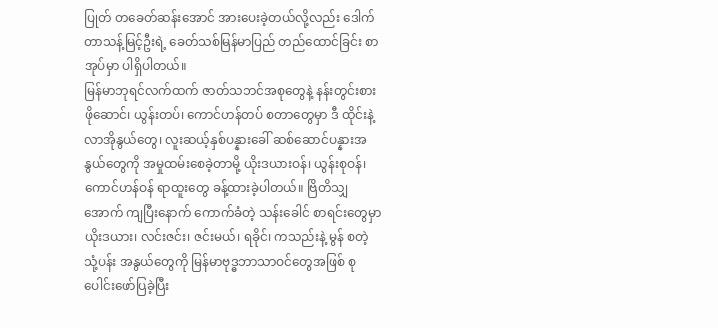ပြုတ် တခေတ်ဆန်းအောင် အားပေးခဲ့တယ်လို့လည်း ဒေါက်တာသန့်မြင့်ဦးရဲ့ ခေတ်သစ်မြန်မာပြည် တည်ထောင်ခြင်း စာအုပ်မှာ ပါရှိပါတယ်။
မြန်မာဘုရင်လက်ထက် ဇာတ်သဘင်အစုတွေနဲ့ နန်းတွင်းစားဖိုဆောင်၊ ယွန်းတပ်၊ ကောင်ဟန်တပ် စတာတွေမှာ ဒီ ထိုင်းနဲ့ လာအိုနွယ်တွေ၊ လူးဆယ့်နှစ်ပန္နားခေါ် ဆစ်ဆောင်ပန္နားအနွယ်တွေကို အမှုထမ်းစေခဲ့တာမို့ ယိုးဒယားဝန်၊ ယွန်းစုဝန်၊ ကောင်ဟန်ဝန် ရာထူးတွေ ခန့်ထားခဲ့ပါတယ်။ ဗြိတိသျှအောက် ကျပြီးနောက် ကောက်ခံတဲ့ သန်းခေါင် စာရင်းတွေမှာ ယိုးဒယား၊ လင်းဇင်း၊ ဇင်းမယ်၊ ရခိုင်၊ ကသည်းနဲ့ မွန် စတဲ့ သုံ့ပန်း အနွယ်တွေကို မြန်မာဗုဒ္ဓဘာသာဝင်တွေအဖြစ် စုပေါင်းဖော်ပြခဲ့ပြီး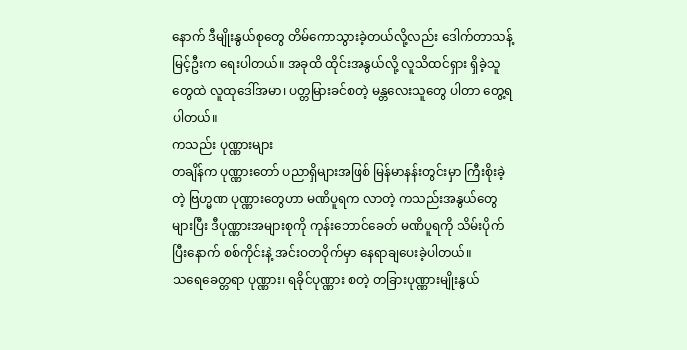နောက် ဒီမျိုးနွယ်စုတွေ တိမ်ကောသွားခဲ့တယ်လို့လည်း ဒေါက်တာသန့်မြင့်ဦးက ရေးပါတယ်။ အခုထိ ထိုင်းအနွယ်လို့ လူသိထင်ရှား ရှိခဲ့သူတွေထဲ လူထုဒေါ်အမာ၊ ပတ္တမြားခင်စတဲ့ မန္တလေးသူတွေ ပါတာ တွေ့ရပါတယ်။
ကသည်း ပုဏ္ဏားများ
တချိန်က ပုဏ္ဏားတော် ပညာရှိများအဖြစ် မြန်မာနန်းတွင်းမှာ ကြီးစိုးခဲ့တဲ့ ဗြဟ္မဏ ပုဏ္ဏားတွေဟာ မဏိပူရက လာတဲ့ ကသည်းအနွယ်တွေ များပြီး ဒီပုဏ္ဏားအများစုကို ကုန်းဘောင်ခေတ် မဏိပူရကို သိမ်းပိုက်ပြီးနောက် စစ်ကိုင်းနဲ့ အင်းဝတဝိုက်မှာ နေရာချပေးခဲ့ပါတယ်။
သရေခေတ္တရာ ပုဏ္ဏား၊ ရခိုင်ပုဏ္ဏား စတဲ့ တခြားပုဏ္ဏားမျိုးနွယ်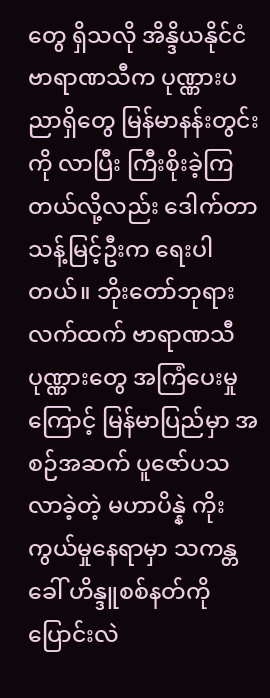တွေ ရှိသလို အိန္ဒိယနိုင်ငံ ဗာရာဏသီက ပုဏ္ဏားပညာရှိတွေ မြန်မာနန်းတွင်းကို လာပြီး ကြီးစိုးခဲ့ကြတယ်လို့လည်း ဒေါက်တာသန့်မြင့်ဦးက ရေးပါတယ်။ ဘိုးတော်ဘုရားလက်ထက် ဗာရာဏသီပုဏ္ဏားတွေ အကြံပေးမှုကြောင့် မြန်မာပြည်မှာ အစဉ်အဆက် ပူဇော်ပသလာခဲ့တဲ့ မဟာပိန္နဲ ကိုးကွယ်မှုနေရာမှာ သကန္တ ခေါ် ဟိန္ဒူစစ်နတ်ကို ပြောင်းလဲ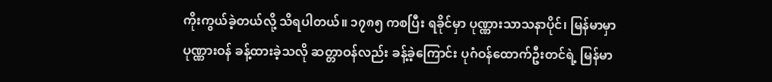ကိုးကွယ်ခဲ့တယ်လို့ သိရပါတယ်။ ၁၇၈၅ ကစပြီး ရခိုင်မှာ ပုဏ္ဏားသာသနာပိုင်၊ မြန်မာမှာ ပုဏ္ဏားဝန် ခန့်ထားခဲ့သလို ဆတ္တာဝန်လည်း ခန့်ခဲ့ကြောင်း ပုဂံဝန်ထောက်ဦးတင်ရဲ့ မြန်မာ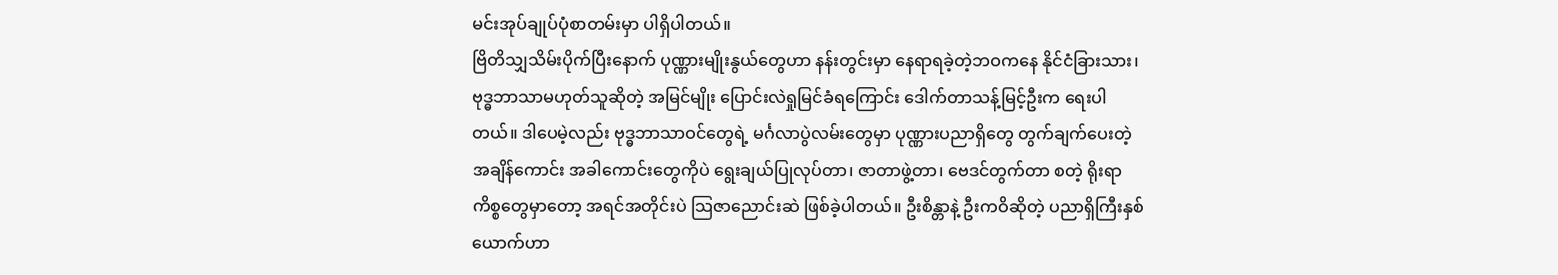မင်းအုပ်ချုပ်ပုံစာတမ်းမှာ ပါရှိပါတယ်။
ဗြိတိသျှသိမ်းပိုက်ပြီးနောက် ပုဏ္ဏားမျိုးနွယ်တွေဟာ နန်းတွင်းမှာ နေရာရခဲ့တဲ့ဘဝကနေ နိုင်ငံခြားသား၊ ဗုဒ္ဓဘာသာမဟုတ်သူဆိုတဲ့ အမြင်မျိုး ပြောင်းလဲရှုမြင်ခံရကြောင်း ဒေါက်တာသန့်မြင့်ဦးက ရေးပါတယ်။ ဒါပေမဲ့လည်း ဗုဒ္ဓဘာသာဝင်တွေရဲ့ မင်္ဂလာပွဲလမ်းတွေမှာ ပုဏ္ဏားပညာရှိတွေ တွက်ချက်ပေးတဲ့ အချိန်ကောင်း အခါကောင်းတွေကိုပဲ ရွေးချယ်ပြုလုပ်တာ၊ ဇာတာဖွဲ့တာ၊ ဗေဒင်တွက်တာ စတဲ့ ရိုးရာကိစ္စတွေမှာတော့ အရင်အတိုင်းပဲ သြဇာညောင်းဆဲ ဖြစ်ခဲ့ပါတယ်။ ဦးစိန္တာနဲ့ ဦးကဝိဆိုတဲ့ ပညာရှိကြီးနှစ်ယောက်ဟာ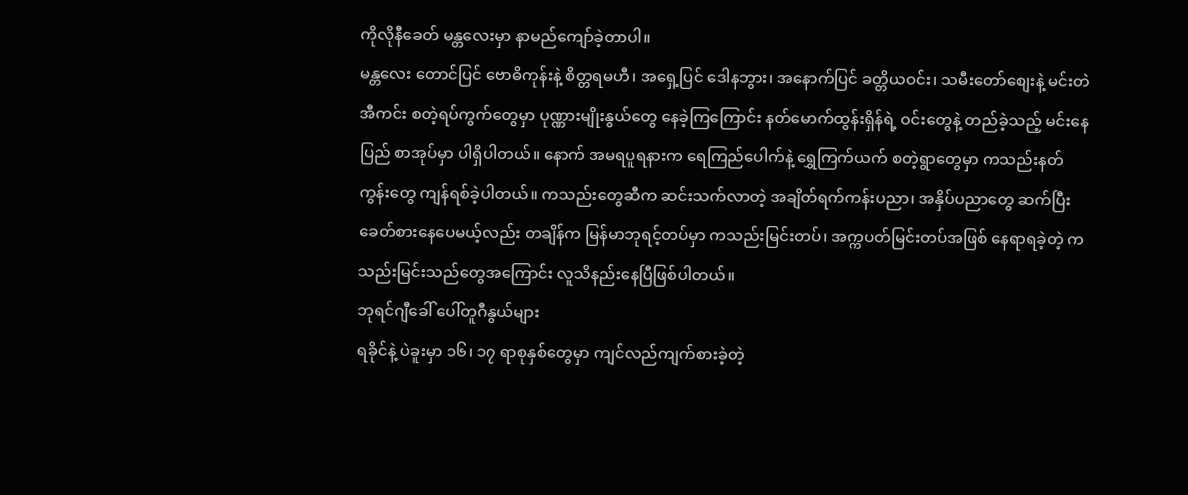ကိုလိုနီခေတ် မန္တလေးမှာ နာမည်ကျော်ခဲ့တာပါ။
မန္တလေး တောင်ပြင် ဗောဓိကုန်းနဲ့ စိတ္တရမဟီ၊ အရှေ့ပြင် ဒေါနဘွား၊ အနောက်ပြင် ခတ္တိယဝင်း၊ သမီးတော်စျေးနဲ့ မင်းတဲအီကင်း စတဲ့ရပ်ကွက်တွေမှာ ပုဏ္ဏားမျိုးနွယ်တွေ နေခဲ့ကြကြောင်း နတ်မောက်ထွန်းရှိန်ရဲ့ ဝင်းတွေနဲ့ တည်ခဲ့သည့် မင်းနေပြည် စာအုပ်မှာ ပါရှိပါတယ်။ နောက် အမရပူရနားက ရေကြည်ပေါက်နဲ့ ရွှေကြက်ယက် စတဲ့ရွာတွေမှာ ကသည်းနတ်ကွန်းတွေ ကျန်ရစ်ခဲ့ပါတယ်။ ကသည်းတွေဆီက ဆင်းသက်လာတဲ့ အချိတ်ရက်ကန်းပညာ၊ အနှိပ်ပညာတွေ ဆက်ပြီး ခေတ်စားနေပေမယ့်လည်း တချိန်က မြန်မာဘုရင့်တပ်မှာ ကသည်းမြင်းတပ်၊ အက္ကပတ်မြင်းတပ်အဖြစ် နေရာရခဲ့တဲ့ ကသည်းမြင်းသည်တွေအကြောင်း လူသိနည်းနေပြီဖြစ်ပါတယ်။
ဘုရင်ဂျီခေါ် ပေါ်တူဂီနွယ်များ
ရခိုင်နဲ့ ပဲခူးမှာ ၁၆၊ ၁၇ ရာစုနှစ်တွေမှာ ကျင်လည်ကျက်စားခဲ့တဲ့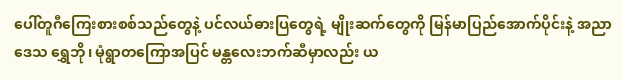ပေါ်တူဂီကြေးစားစစ်သည်တွေနဲ့ ပင်လယ်ဓားပြတွေရဲ့ မျိုးဆက်တွေကို မြန်မာပြည်အောက်ပိုင်းနဲ့ အညာဒေသ ရွှေဘို၊ မုံရွာတကြောအပြင် မန္တလေးဘက်ဆီမှာလည်း ယ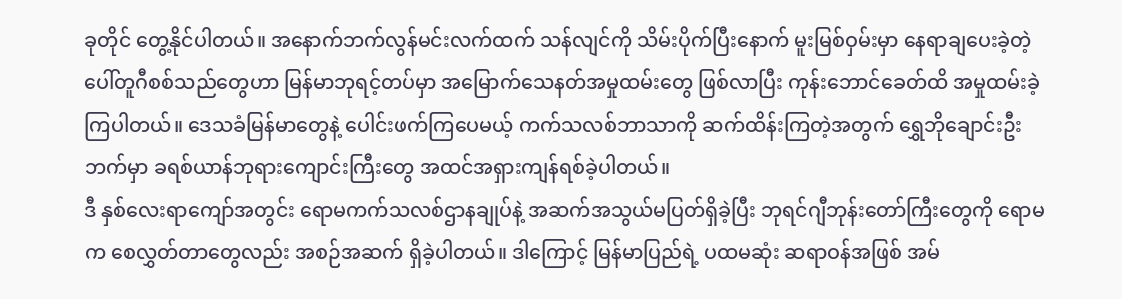ခုတိုင် တွေ့နိုင်ပါတယ်။ အနောက်ဘက်လွန်မင်းလက်ထက် သန်လျင်ကို သိမ်းပိုက်ပြီးနောက် မူးမြစ်ဝှမ်းမှာ နေရာချပေးခဲ့တဲ့ ပေါ်တူဂီစစ်သည်တွေဟာ မြန်မာဘုရင့်တပ်မှာ အမြောက်သေနတ်အမှုထမ်းတွေ ဖြစ်လာပြီး ကုန်းဘောင်ခေတ်ထိ အမှုထမ်းခဲ့ကြပါတယ်။ ဒေသခံမြန်မာတွေနဲ့ ပေါင်းဖက်ကြပေမယ့် ကက်သလစ်ဘာသာကို ဆက်ထိန်းကြတဲ့အတွက် ရွှေဘိုချောင်းဦးဘက်မှာ ခရစ်ယာန်ဘုရားကျောင်းကြီးတွေ အထင်အရှားကျန်ရစ်ခဲ့ပါတယ်။
ဒီ နှစ်လေးရာကျော်အတွင်း ရောမကက်သလစ်ဌာနချုပ်နဲ့ အဆက်အသွယ်မပြတ်ရှိခဲ့ပြီး ဘုရင်ဂျီဘုန်းတော်ကြီးတွေကို ရောမက စေလွှတ်တာတွေလည်း အစဉ်အဆက် ရှိခဲ့ပါတယ်။ ဒါကြောင့် မြန်မာပြည်ရဲ့ ပထမဆုံး ဆရာဝန်အဖြစ် အမ်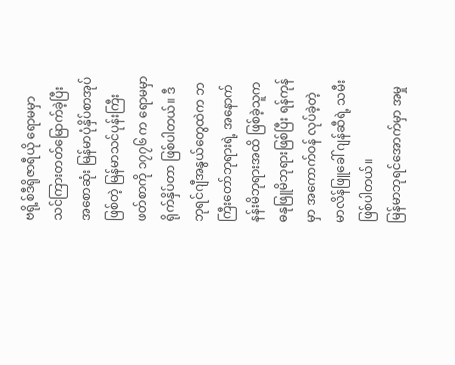ဗရို့စ်ဒီရိုဇာရီယို ရောမမှာ သင်ကြားတတ်မြောက်ခဲ့ပြီး အစောဆုံး မြန်မာပုံနှိပ်စာအုပ်ဖြစ်တဲ့ မြန်မာသင်ပုန်းကြီးဖတ်စာကို ၁၇၇၆ က ရောမမှာ ရိုက်နှိပ်တာ ဖြစ်ပါတယ်။ ဒီဘုရင်ဂျီအနွယ်တွေထဲက ဘကြီးတော်ဘုရားရဲ့ အနောက်နန်းမိဘုရားအထိ ဖြစ်ခဲ့သူက ဓနုဖြူမိဘုရားဖြစ်ပြီး ရန်ကုန်မှာ အကောက်ဝန် လုပ်ခဲ့တဲ့ မာလိန်ဖြူခေါ် ဂျန်ဆီရဲ့ သမီးဖြစ်ပါတယ်။
မြန်မာဘုရင်အောက်မှာ အမှု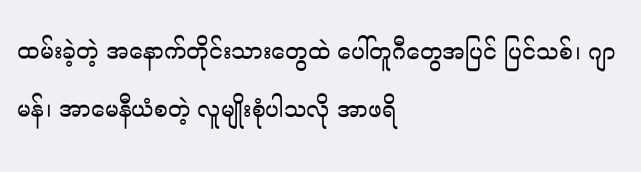ထမ်းခဲ့တဲ့ အနောက်တိုင်းသားတွေထဲ ပေါ်တူဂီတွေအပြင် ပြင်သစ်၊ ဂျာမန်၊ အာမေနီယံစတဲ့ လူမျိုးစုံပါသလို အာဖရိ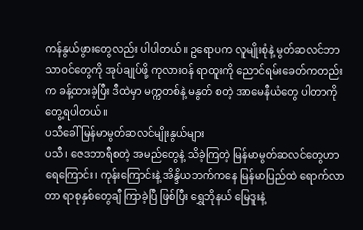ကန်နွယ်ဖွားတွေလည်း ပါပါတယ်။ ဥရောပက လူမျိုးစုံနဲ့ မွတ်ဆလင်ဘာသာဝင်တွေကို အုပ်ချုပ်ဖို့ ကုလားဝန် ရာထူးကို ညောင်ရမ်းခေတ်ကတည်းက ခန့်ထားခဲ့ပြီး ဒီထဲမှာ မက္ကတစ်နဲ့ မနွတ် စတဲ့ အာမေနီယံတွေ ပါတာကို တွေ့ရပါတယ်။
ပသီခေါ် မြန်မာမွတ်ဆလင်မျိုးနွယ်များ
ပသီ၊ ဇေဒဘာရီစတဲ့ အမည်တွေနဲ့ သိခဲ့ကြတဲ့ မြန်မာမွတ်ဆလင်တွေဟာ ရေကြောင်း၊ ကုန်းကြောင်းနဲ့ အိန္ဒိယဘက်ကနေ မြန်မာပြည်ထဲ ရောက်လာတာ ရာစုနှစ်တွေချီ ကြာခဲ့ပြီ ဖြစ်ပြီး ရွှေဘိုနယ် မြေဒူးနဲ့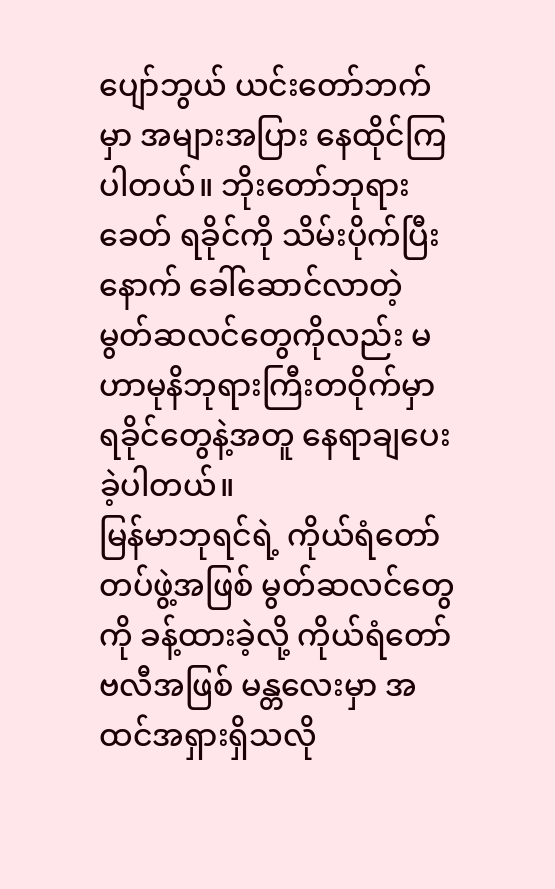ပျော်ဘွယ် ယင်းတော်ဘက်မှာ အများအပြား နေထိုင်ကြပါတယ်။ ဘိုးတော်ဘုရားခေတ် ရခိုင်ကို သိမ်းပိုက်ပြီးနောက် ခေါ်ဆောင်လာတဲ့ မွတ်ဆလင်တွေကိုလည်း မဟာမုနိဘုရားကြီးတဝိုက်မှာ ရခိုင်တွေနဲ့အတူ နေရာချပေးခဲ့ပါတယ်။
မြန်မာဘုရင်ရဲ့ ကိုယ်ရံတော်တပ်ဖွဲ့အဖြစ် မွတ်ဆလင်တွေကို ခန့်ထားခဲ့လို့ ကိုယ်ရံတော်ဗလီအဖြစ် မန္တလေးမှာ အထင်အရှားရှိသလို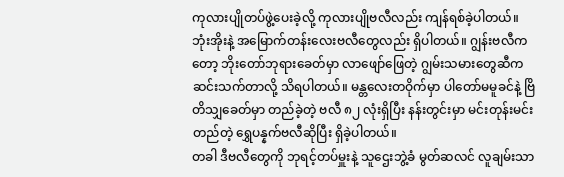ကုလားပျိုတပ်ဖွဲ့ပေးခဲ့လို့ ကုလားပျိုဗလီလည်း ကျန်ရစ်ခဲ့ပါတယ်။ ဘုံးအိုးနဲ့ အမြောက်တန်းလေးဗလီတွေလည်း ရှိပါတယ်။ ဂျွန်းဗလီကတော့ ဘိုးတော်ဘုရားခေတ်မှာ လာဖျော်ဖြေတဲ့ ဂျွမ်းသမားတွေဆီက ဆင်းသက်တာလို့ သိရပါတယ်။ မန္တလေးတဝိုက်မှာ ပါတော်မမူခင်နဲ့ ဗြိတိသျှခေတ်မှာ တည်ခဲ့တဲ့ ဗလီ ၈၂ လုံးရှိပြီး နန်းတွင်းမှာ မင်းတုန်းမင်းတည်တဲ့ ရွှေပန္နက်ဗလီဆိုပြီး ရှိခဲ့ပါတယ်။
တခါ ဒီဗလီတွေကို ဘုရင့်တပ်မှူးနဲ့ သူဌေးဘွဲ့ခံ မွတ်ဆလင် လူချမ်းသာ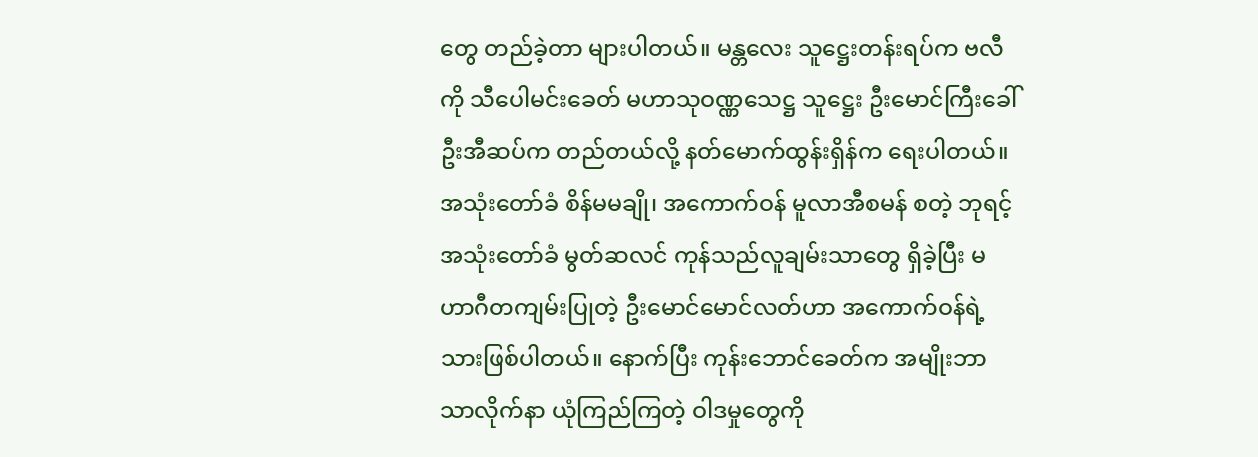တွေ တည်ခဲ့တာ များပါတယ်။ မန္တလေး သူဋ္ဌေးတန်းရပ်က ဗလီကို သီပေါမင်းခေတ် မဟာသုဝဏ္ဏသေဋ္ဌ သူဋ္ဌေး ဦးမောင်ကြီးခေါ် ဦးအီဆပ်က တည်တယ်လို့ နတ်မောက်ထွန်းရှိန်က ရေးပါတယ်။ အသုံးတော်ခံ စိန်မမချို၊ အကောက်ဝန် မူလာအီစမန် စတဲ့ ဘုရင့်အသုံးတော်ခံ မွတ်ဆလင် ကုန်သည်လူချမ်းသာတွေ ရှိခဲ့ပြီး မဟာဂီတကျမ်းပြုတဲ့ ဦးမောင်မောင်လတ်ဟာ အကောက်ဝန်ရဲ့သားဖြစ်ပါတယ်။ နောက်ပြီး ကုန်းဘောင်ခေတ်က အမျိုးဘာသာလိုက်နာ ယုံကြည်ကြတဲ့ ဝါဒမှုတွေကို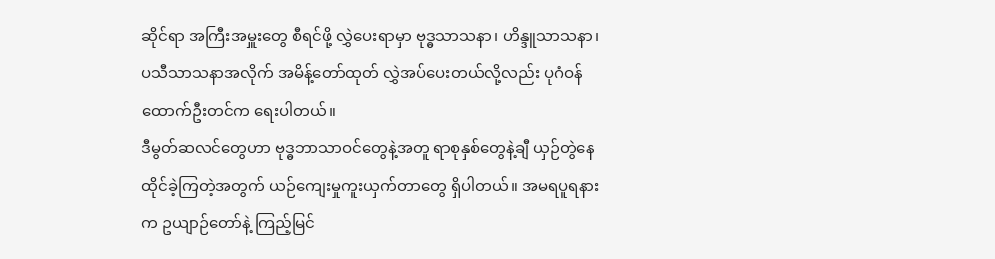ဆိုင်ရာ အကြီးအမှူးတွေ စီရင်ဖို့ လွှဲပေးရာမှာ ဗုဒ္ဓသာသနာ၊ ဟိန္ဒူသာသနာ၊ ပသီသာသနာအလိုက် အမိန့်တော်ထုတ် လွှဲအပ်ပေးတယ်လို့လည်း ပုဂံဝန်ထောက်ဦးတင်က ရေးပါတယ်။
ဒီမွတ်ဆလင်တွေဟာ ဗုဒ္ဓဘာသာဝင်တွေနဲ့အတူ ရာစုနှစ်တွေနဲ့ချီ ယှဉ်တွဲနေထိုင်ခဲ့ကြတဲ့အတွက် ယဉ်ကျေးမှုကူးယှက်တာတွေ ရှိပါတယ်။ အမရပူရနားက ဥယျာဉ်တော်နဲ့ ကြည့်မြင်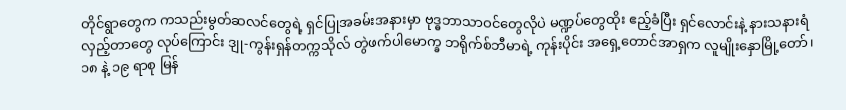တိုင်ရွာတွေက ကသည်းမွတ်ဆလင်တွေရဲ့ ရှင်ပြုအခမ်းအနားမှာ ဗုဒ္ဓဘာသာဝင်တွေလိုပဲ မဏ္ဍပ်တွေထိုး ဧည့်ခံပြီး ရှင်လောင်းနဲ့ နားသနားရံ လှည့်တာတွေ လုပ်ကြောင်း ဒျု-ကွန်းရှန်တက္ကသိုလ် တွဲဖက်ပါမောက္ခ ဘရိုက်စ်ဘီမာရဲ့ ကုန်းပိုင်း အရှေ့တောင်အာရှက လူမျိုးနှောမြို့တော်၊ ၁၈ နဲ့ ၁၉ ရာစု မြန်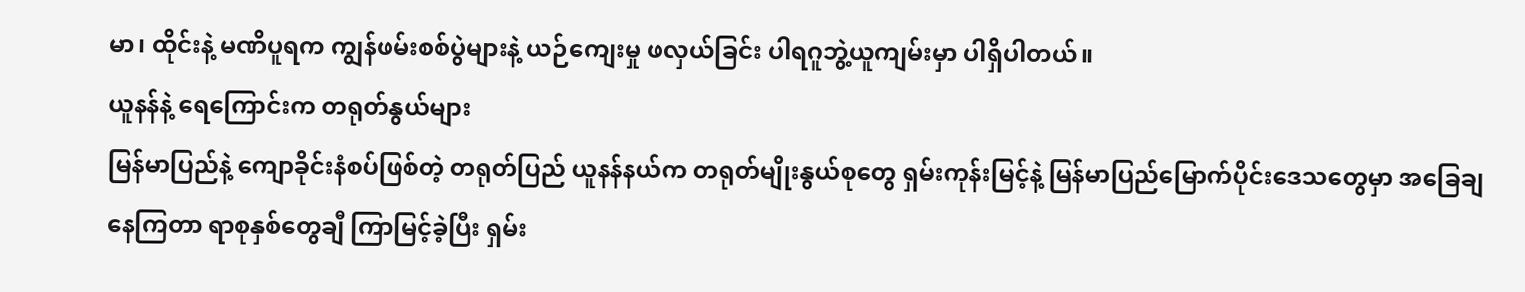မာ၊ ထိုင်းနဲ့ မဏိပူရက ကျွန်ဖမ်းစစ်ပွဲများနဲ့ ယဉ်ကျေးမှု ဖလှယ်ခြင်း ပါရဂူဘွဲ့ယူကျမ်းမှာ ပါရှိပါတယ်။
ယူနန်နဲ့ ရေကြောင်းက တရုတ်နွယ်များ
မြန်မာပြည်နဲ့ ကျောခိုင်းနံစပ်ဖြစ်တဲ့ တရုတ်ပြည် ယူနန်နယ်က တရုတ်မျိုးနွယ်စုတွေ ရှမ်းကုန်းမြင့်နဲ့ မြန်မာပြည်မြောက်ပိုင်းဒေသတွေမှာ အခြေချနေကြတာ ရာစုနှစ်တွေချီ ကြာမြင့်ခဲ့ပြီး ရှမ်း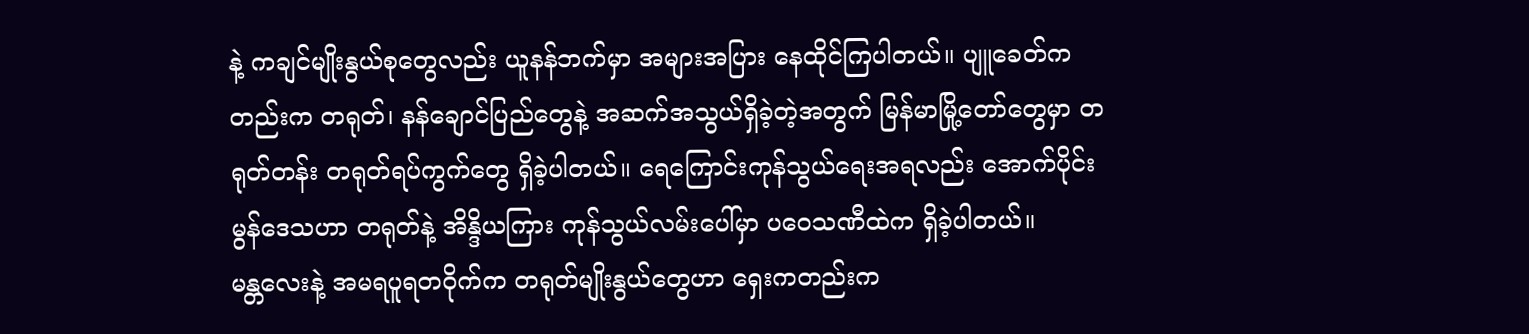နဲ့ ကချင်မျိုးနွယ်စုတွေလည်း ယူနန်ဘက်မှာ အများအပြား နေထိုင်ကြပါတယ်။ ပျူခေတ်ကတည်းက တရုတ်၊ နန်ချောင်ပြည်တွေနဲ့ အဆက်အသွယ်ရှိခဲ့တဲ့အတွက် မြန်မာမြို့တော်တွေမှာ တရုတ်တန်း တရုတ်ရပ်ကွက်တွေ ရှိခဲ့ပါတယ်။ ရေကြောင်းကုန်သွယ်ရေးအရလည်း အောက်ပိုင်း မွန်ဒေသဟာ တရုတ်နဲ့ အိန္ဒိယကြား ကုန်သွယ်လမ်းပေါ်မှာ ပဝေသဏီထဲက ရှိခဲ့ပါတယ်။
မန္တလေးနဲ့ အမရပူရတဝိုက်က တရုတ်မျိုးနွယ်တွေဟာ ရှေးကတည်းက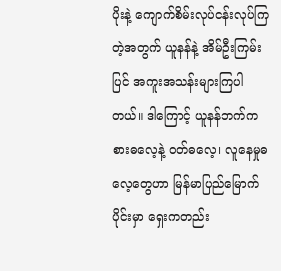ပိုးနဲ့ ကျောက်စိမ်းလုပ်ငန်းလုပ်ကြတဲ့အတွက် ယူနန်နဲ့ အိမ်ဦးကြမ်းပြင် အကူးအသန်းများကြပါတယ်။ ဒါကြောင့် ယူနန်ဘက်က စားဓလေ့နဲ့ ဝတ်ဓလေ့၊ လူနေမှုဓလေ့တွေဟာ မြန်မာပြည်မြောက်ပိုင်းမှာ ရှေးကတည်း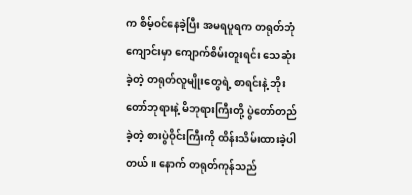က စိမ့်ဝင်နေခဲ့ပြီး အမရပူရက တရုတ်ဘုံကျောင်းမှာ ကျောက်စိမ်းတူးရင်း သေဆုံးခဲ့တဲ့ တရုတ်လူမျိုးတွေရဲ့ စာရင်းနဲ့ ဘိုးတော်ဘုရားနဲ့ မိဘုရားကြီးတို့ ပွဲတော်တည်ခဲ့တဲ့ စားပွဲဝိုင်းကြီးကို ထိန်းသိမ်းထားခဲ့ပါတယ်။ နောက် တရုတ်ကုန်သည်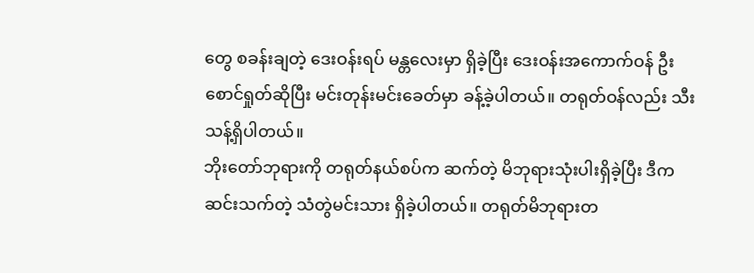တွေ စခန်းချတဲ့ ဒေးဝန်းရပ် မန္တလေးမှာ ရှိခဲ့ပြီး ဒေးဝန်းအကောက်ဝန် ဦးစောင်ရှုတ်ဆိုပြီး မင်းတုန်းမင်းခေတ်မှာ ခန့်ခဲ့ပါတယ်။ တရုတ်ဝန်လည်း သီးသန့်ရှိပါတယ်။
ဘိုးတော်ဘုရားကို တရုတ်နယ်စပ်က ဆက်တဲ့ မိဘုရားသုံးပါးရှိခဲ့ပြီး ဒီကဆင်းသက်တဲ့ သံတွဲမင်းသား ရှိခဲ့ပါတယ်။ တရုတ်မိဘုရားတ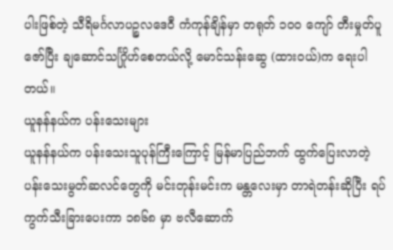ပါးဖြစ်တဲ့ သီရိမင်္ဂလာပဉ္စလဒေဝီ ကံကုန်ချိန်မှာ တရုတ် ၁ဝဝ ကျော် တီးမှုတ်ပူဇော်ပြီး ချဆောင်သင်္ဂြိုဟ်စေတယ်လို့ မောင်သန်းဆွေ (ထားဝယ်)က ရေးပါတယ်။
ယူနန်နယ်က ပန်းသေးများ
ယူနန်နယ်က ပန်းသေးသူပုန်ကြီးကြောင့် မြန်မာပြည်ဘက် ထွက်ပြေးလာတဲ့ ပန်းသေးမွတ်ဆလင်တွေကို မင်းတုန်းမင်းက မန္တလေးမှာ တာရဲတန်းဆိုပြီး ရပ်ကွက်သီးခြားပေးကာ ၁၈၆၈ မှာ ဗလီဆောက်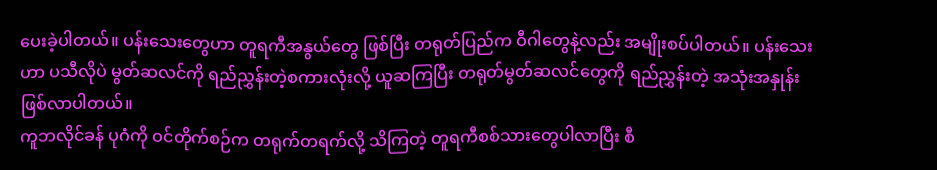ပေးခဲ့ပါတယ်။ ပန်းသေးတွေဟာ တူရကီအနွယ်တွေ ဖြစ်ပြီး တရုတ်ပြည်က ဝီဂါတွေနဲ့လည်း အမျိုးစပ်ပါတယ်။ ပန်းသေးဟာ ပသီလိုပဲ မွတ်ဆလင်ကို ရည်ညွှန်းတဲ့စကားလုံးလို့ ယူဆကြပြီး တရုတ်မွတ်ဆလင်တွေကို ရည်ညွှန်းတဲ့ အသုံးအနှုန်း ဖြစ်လာပါတယ်။
ကူဘလိုင်ခန် ပုဂံကို ဝင်တိုက်စဉ်က တရုက်တရက်လို့ သိကြတဲ့ တူရကီစစ်သားတွေပါလာပြီး စီ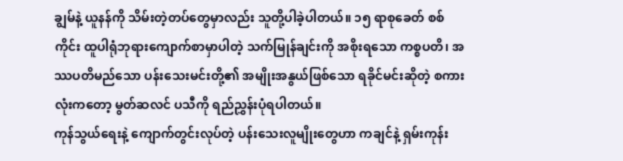ချွမ်နဲ့ ယူနန်ကို သိမ်းတဲ့တပ်တွေမှာလည်း သူတို့ပါခဲ့ပါတယ်။ ၁၅ ရာစုခေတ် စစ်ကိုင်း ထူပါရုံဘုရားကျောက်စာမှာပါတဲ့ သက်မြုန်ချင်းကို အစိုးရသော ကစ္စပတိ၊ အဿပတိမည်သော ပန်းသေးမင်းတို့၏ အမျိုးအနွယ်ဖြစ်သော ရခိုင်မင်းဆိုတဲ့ စကားလုံးကတော့ မွတ်ဆလင် ပသီကို ရည်ညွှန်းပုံရပါတယ်။
ကုန်သွယ်ရေးနဲ့ ကျောက်တွင်းလုပ်တဲ့ ပန်းသေးလူမျိုးတွေဟာ ကချင်နဲ့ ရှမ်းကုန်း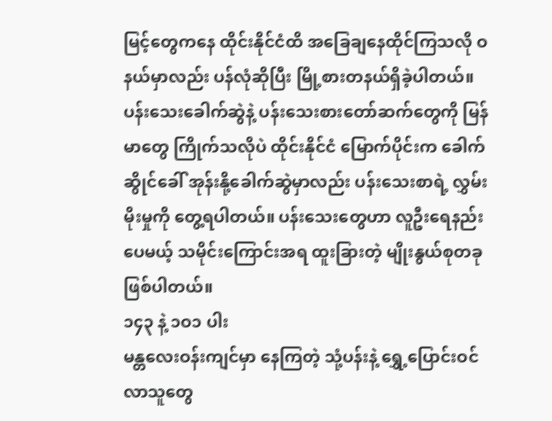မြင့်တွေကနေ ထိုင်းနိုင်ငံထိ အခြေချနေထိုင်ကြသလို ဝနယ်မှာလည်း ပန်လုံဆိုပြီး မြို့စားတနယ်ရှိခဲ့ပါတယ်။ ပန်းသေးခေါက်ဆွဲနဲ့ ပန်းသေးစားတော်ဆက်တွေကို မြန်မာတွေ ကြိုက်သလိုပဲ ထိုင်းနိုင်ငံ မြောက်ပိုင်းက ခေါက်ဆွိုင်ခေါ် အုန်းနို့ခေါက်ဆွဲမှာလည်း ပန်းသေးစာရဲ့ လွှမ်းမိုးမှုကို တွေ့ရပါတယ်။ ပန်းသေးတွေဟာ လူဦးရေနည်းပေမယ့် သမိုင်းကြောင်းအရ ထူးခြားတဲ့ မျိုးနွယ်စုတခု ဖြစ်ပါတယ်။
၁၄၃ နဲ့ ၁ဝ၁ ပါး
မန္တလေးဝန်းကျင်မှာ နေကြတဲ့ သုံ့ပန်းနဲ့ ရွှေ့ပြောင်းဝင်လာသူတွေ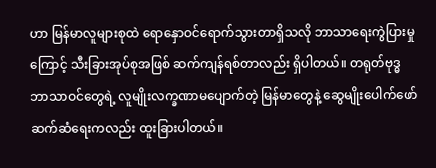ဟာ မြန်မာလူများစုထဲ ရောနှောဝင်ရောက်သွားတာရှိသလို ဘာသာရေးကွဲပြားမှုကြောင့် သီးခြားအုပ်စုအဖြစ် ဆက်ကျန်ရစ်တာလည်း ရှိပါတယ်။ တရုတ်ဗုဒ္ဓဘာသာဝင်တွေရဲ့ လူမျိုးလက္ခဏာမပျောက်တဲ့ မြန်မာတွေနဲ့ ဆွေမျိုးပေါက်ဖော်ဆက်ဆံရေးကလည်း ထူးခြားပါတယ်။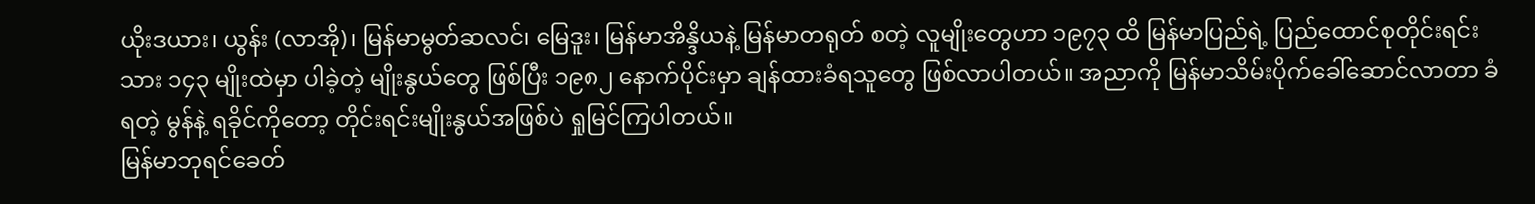ယိုးဒယား၊ ယွန်း (လာအို)၊ မြန်မာမွတ်ဆလင်၊ မြေဒူး၊ မြန်မာအိန္ဒိယနဲ့ မြန်မာတရုတ် စတဲ့ လူမျိုးတွေဟာ ၁၉၇၃ ထိ မြန်မာပြည်ရဲ့ ပြည်ထောင်စုတိုင်းရင်းသား ၁၄၃ မျိုးထဲမှာ ပါခဲ့တဲ့ မျိုးနွယ်တွေ ဖြစ်ပြီး ၁၉၈၂ နောက်ပိုင်းမှာ ချန်ထားခံရသူတွေ ဖြစ်လာပါတယ်။ အညာကို မြန်မာသိမ်းပိုက်ခေါ်ဆောင်လာတာ ခံရတဲ့ မွန်နဲ့ ရခိုင်ကိုတော့ တိုင်းရင်းမျိုးနွယ်အဖြစ်ပဲ ရှုမြင်ကြပါတယ်။
မြန်မာဘုရင်ခေတ်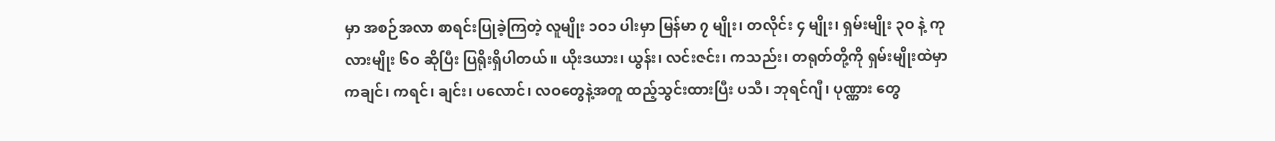မှာ အစဉ်အလာ စာရင်းပြုခဲ့ကြတဲ့ လူမျိုး ၁ဝ၁ ပါးမှာ မြန်မာ ၇ မျိုး၊ တလိုင်း ၄ မျိုး၊ ရှမ်းမျိုး ၃ဝ နဲ့ ကုလားမျိုး ၆ဝ ဆိုပြီး ပြရိုးရှိပါတယ်။ ယိုးဒယား၊ ယွန်း၊ လင်းဇင်း၊ ကသည်း၊ တရုတ်တို့ကို ရှမ်းမျိုးထဲမှာ ကချင်၊ ကရင်၊ ချင်း၊ ပလောင်၊ လဝတွေနဲ့အတူ ထည့်သွင်းထားပြီး ပသီ၊ ဘုရင်ဂျီ၊ ပုဏ္ဏား တွေ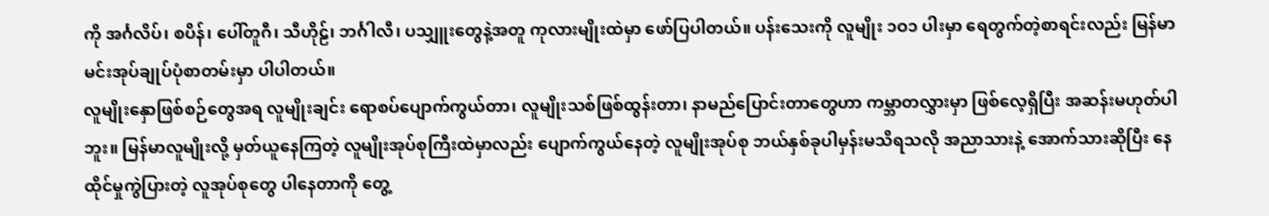ကို အင်္ဂလိပ်၊ စပိန်၊ ပေါ်တူဂီ၊ သီဟိုဠ်၊ ဘင်္ဂါလီ၊ ပသျှူးတွေနဲ့အတူ ကုလားမျိုးထဲမှာ ဖော်ပြပါတယ်။ ပန်းသေးကို လူမျိုး ၁ဝ၁ ပါးမှာ ရေတွက်တဲ့စာရင်းလည်း မြန်မာမင်းအုပ်ချုပ်ပုံစာတမ်းမှာ ပါပါတယ်။
လူမျိုးနှောဖြစ်စဉ်တွေအရ လူမျိုးချင်း ရောစပ်ပျောက်ကွယ်တာ၊ လူမျိုးသစ်ဖြစ်ထွန်းတာ၊ နာမည်ပြောင်းတာတွေဟာ ကမ္ဘာတလွှားမှာ ဖြစ်လေ့ရှိပြီး အဆန်းမဟုတ်ပါဘူး။ မြန်မာလူမျိုးလို့ မှတ်ယူနေကြတဲ့ လူမျိုးအုပ်စုကြီးထဲမှာလည်း ပျောက်ကွယ်နေတဲ့ လူမျိုးအုပ်စု ဘယ်နှစ်ခုပါမှန်းမသိရသလို အညာသားနဲ့ အောက်သားဆိုပြီး နေထိုင်မှုကွဲပြားတဲ့ လူအုပ်စုတွေ ပါနေတာကို တွေ့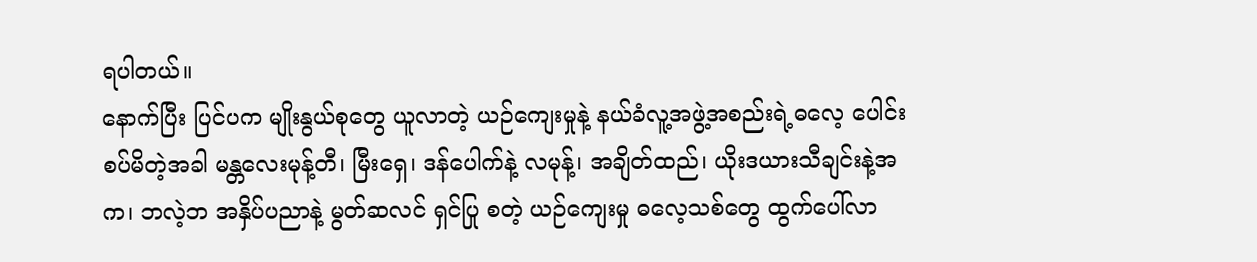ရပါတယ်။
နောက်ပြီး ပြင်ပက မျိုးနွယ်စုတွေ ယူလာတဲ့ ယဉ်ကျေးမှုနဲ့ နယ်ခံလူ့အဖွဲ့အစည်းရဲ့ဓလေ့ ပေါင်းစပ်မိတဲ့အခါ မန္တလေးမုန့်တီ၊ မြီးရှေ၊ ဒန်ပေါက်နဲ့ လမုန့်၊ အချိတ်ထည်၊ ယိုးဒယားသီချင်းနဲ့အက၊ ဘလဲ့ဘ အနှိပ်ပညာနဲ့ မွတ်ဆလင် ရှင်ပြု စတဲ့ ယဉ်ကျေးမှု ဓလေ့သစ်တွေ ထွက်ပေါ်လာ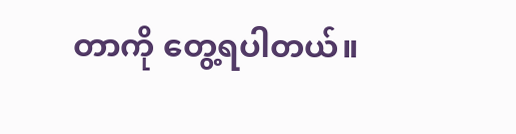တာကို တွေ့ရပါတယ်။